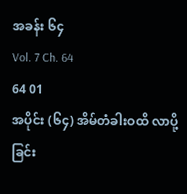အခန်း ၆၄
Vol. 7 Ch. 64
64 01
အပိုင်း (၆၄) အိမ်တံခါးဝထိ လာပို့ခြင်း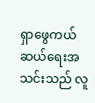ရှာဖွေကယ်ဆယ်ရေးအ သင်းသည် လူ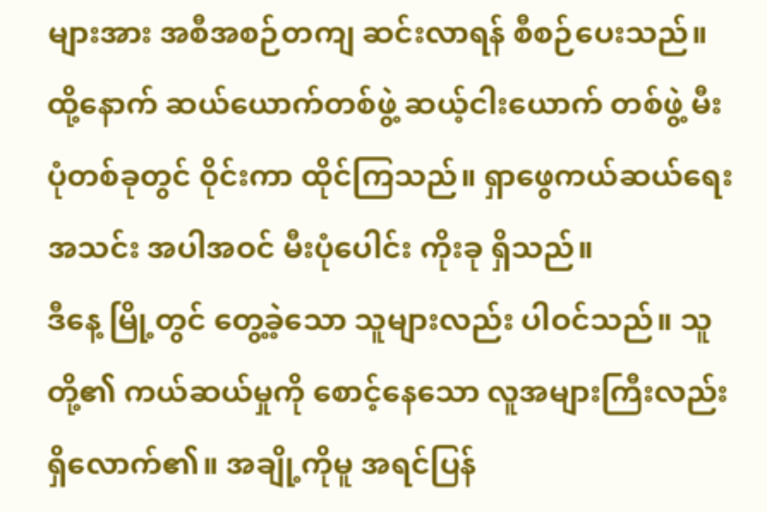များအား အစီအစဉ်တကျ ဆင်းလာရန် စီစဉ်ပေးသည်။ ထို့နောက် ဆယ်ယောက်တစ်ဖွဲ့ ဆယ့်ငါးယောက် တစ်ဖွဲ့ မီးပုံတစ်ခုတွင် ဝိုင်းကာ ထိုင်ကြသည်။ ရှာဖွေကယ်ဆယ်ရေးအသင်း အပါအဝင် မီးပုံပေါင်း ကိုးခု ရှိသည်။
ဒီနေ့ မြို့တွင် တွေ့ခဲ့သော သူများလည်း ပါဝင်သည်။ သူတို့၏ ကယ်ဆယ်မှုကို စောင့်နေသော လူအများကြီးလည်း ရှိလောက်၏။ အချို့ကိုမူ အရင်ပြန်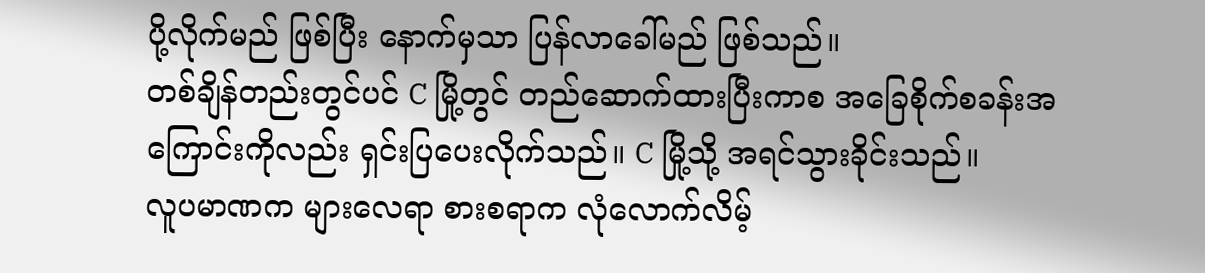ပို့လိုက်မည် ဖြစ်ပြီး နောက်မှသာ ပြန်လာခေါ်မည် ဖြစ်သည်။
တစ်ချိန်တည်းတွင်ပင် C မြို့တွင် တည်ဆောက်ထားပြီးကာစ အခြေစိုက်စခန်းအကြောင်းကိုလည်း ရှင်းပြပေးလိုက်သည်။ C မြို့သို့ အရင်သွားခိုင်းသည်။
လူပမာဏက များလေရာ စားစရာက လုံလောက်လိမ့်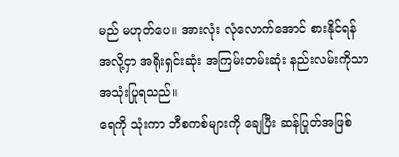မည် မဟုတ်ပေ။ အားလုံး လုံလောက်အောင် စားနိုင်ရန် အလို့ငှာ အရိုးရှင်းဆုံး အကြမ်းတမ်းဆုံး နည်းလမ်းကိုသာ အသုံးပြုရသည်။
ရေကို သုံးကာ ဘီစကစ်များကို ချေပြီး ဆန်ပြုတ်အဖြစ်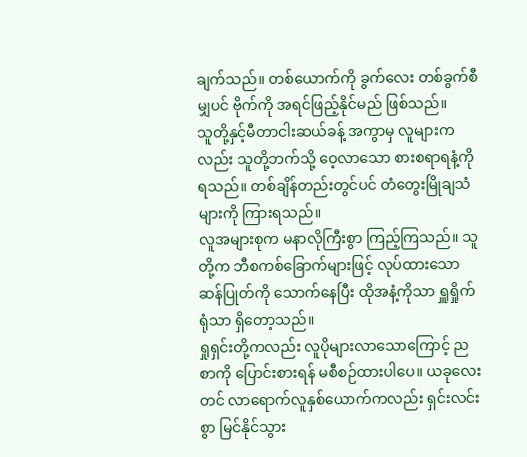ချက်သည်။ တစ်ယောက်ကို ခွက်လေး တစ်ခွက်စီမျှပင် ဗိုက်ကို အရင်ဖြည့်နိုင်မည် ဖြစ်သည်။
သူတို့နှင့်မီတာငါးဆယ်ခန့် အကွာမှ လူများကလည်း သူတို့ဘက်သို့ ဝေ့လာသော စားစရာရနံ့ကို ရသည်။ တစ်ချိန်တည်းတွင်ပင် တံတွေးမြိုချသံများကို ကြားရသည်။
လူအများစုက မနာလိုကြီးစွာ ကြည့်ကြသည်။ သူတို့က ဘီစကစ်ခြောက်များဖြင့် လုပ်ထားသော ဆန်ပြုတ်ကို သောက်နေပြီး ထိုအနံ့ကိုသာ ရှူရှိုက်ရုံသာ ရှိတော့သည်။
ရှုရှင်းတို့ကလည်း လူပိုများလာသောကြောင့် ညစာကို ပြောင်းစားရန် မစီစဉ်ထားပါပေ။ ယခုလေးတင် လာရောက်လူနှစ်ယောက်ကလည်း ရှင်းလင်းစွာ မြင်နိုင်သွား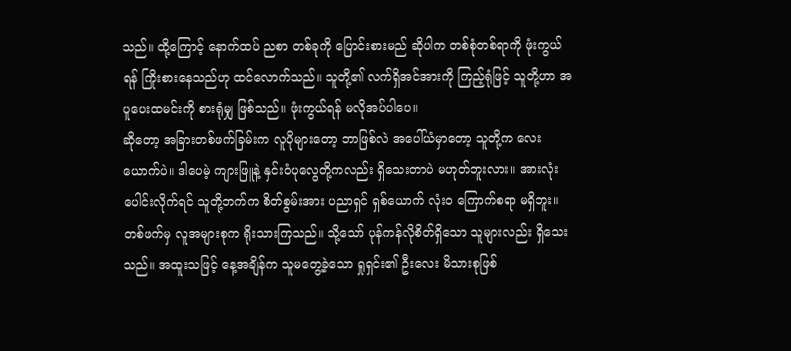သည်။ ထို့ကြောင့် နောက်ထပ် ညစာ တစ်ခုကို ပြောင်းစားမည် ဆိုပါက တစ်စုံတစ်ရာကို ဖုံးကွယ်ရန် ကြိုးစားနေသည်ဟု ထင်လောက်သည်။ သူတို့၏ လက်ရှိအင်အားကို ကြည့်ရုံဖြင့် သူတို့ဟာ အပူပေးထမင်းကို စားရုံမျှ ဖြစ်သည်။ ဖုံးကွယ်ရန် မလိုအပ်ပါပေ။
ဆိုတော့ အခြားတစ်ဖက်ခြမ်းက လူပိုများတော့ ဘာဖြစ်လဲ အပေါ်ယံမှာတော့ သူတို့က လေးယောက်ပဲ။ ဒါပေမဲ့ ကျားဖြူနဲ့ နှင်းဝံပုလွေတို့ကလည်း ရှိသေးတာပဲ မဟုတ်ဘူးလား။ အားလုံးပေါင်းလိုက်ရင် သူတို့ဘက်က စိတ်စွမ်းအား ပညာရှင် ရှစ်ယောက် လုံးဝ ကြောက်စရာ မရှိဘူး။
တစ်ဖက်မှ လူအများစုက ရိုးသားကြသည်။ သို့သော် ပုန်ကန်လိုစိတ်ရှိသော သူများလည်း ရှိသေးသည်။ အထူးသဖြင့် နေ့အချိန်က သူမတွေ့ခဲ့သော ရှုရှင်း၏ ဦးလေး မိသားစုဖြစ်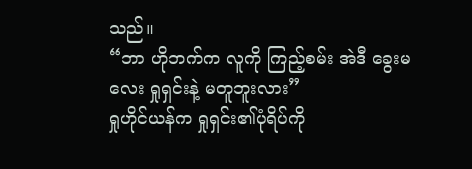သည်။
“ဘာ ဟိုဘက်က လူကို ကြည့်စမ်း အဲဒီ ခွေးမလေး ရှုရှင်းနဲ့ မတူဘူးလား”
ရှုဟိုင်ယန်က ရှုရှင်း၏ပုံရိပ်ကို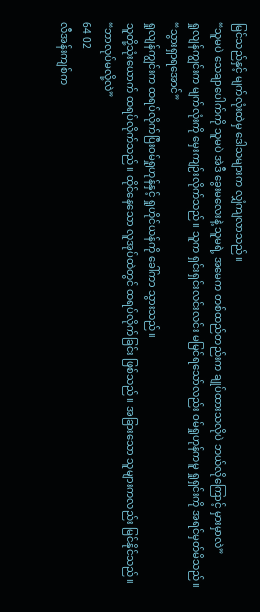မြင်သည်နှင့် မျက်လုံးထဲမှ ဒေါသများက လျှံကျလာသည်။
“သူမပဲ သေချာပေါက်ကို သူမပဲ အဲဒီ ခွေးမလေးနဲ့ သူမရဲ့ အမေက တစ်ထည်တည်းက ချုပ်ထားသလိုပဲ ဘယ်လိုကြောင့် မှားမှာလဲ”
ရှုလျန်ကျွင်းက မျက်လုံးကို မှေးကျဉ်းလိုက်သည်။ သူက ရှင်းရှင်းလင်းလင်း မမြင်ရသော်လည်း ဝမ်ရှုဟုန်ကမူ ရှုရှင်းကို အရင်မှတ်မိသည်။
“သွားရှာရအောင်”
ရှုလျန်ကျွင်းက ထရပ်လိုက်ပြီးဝမ်ရှုဟုန်နှင့် ရှုဟိုင်ယန်ကို ခေါ်ကာ သွားသည်။
သူတို့သုံးယောက် ထရပ်လိုက်သည်။ ထိုင်နေသော လူအုပ်ထဲတွင် ထရပ်လိုက်ခြင်း ဖြစ်သည်။ အခြားသော သူများကလည်း မြင်နိုင်သည်။
“ဘာလုပ်မလို့လဲ”
64 02
လီအန်းကျစ်က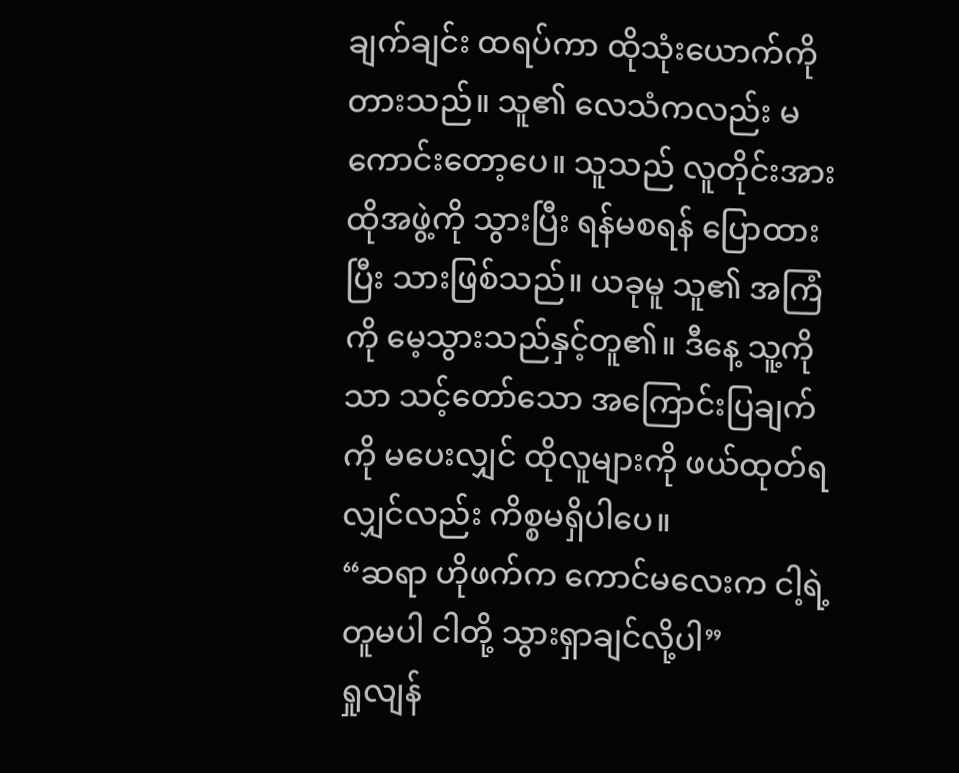ချက်ချင်း ထရပ်ကာ ထိုသုံးယောက်ကို တားသည်။ သူ၏ လေသံကလည်း မကောင်းတော့ပေ။ သူသည် လူတိုင်းအား ထိုအဖွဲ့ကို သွားပြီး ရန်မစရန် ပြောထားပြီး သားဖြစ်သည်။ ယခုမူ သူ၏ အကြံကို မေ့သွားသည်နှင့်တူ၏။ ဒီနေ့ သူ့ကိုသာ သင့်တော်သော အကြောင်းပြချက်ကို မပေးလျှင် ထိုလူများကို ဖယ်ထုတ်ရလျှင်လည်း ကိစ္စမရှိပါပေ။
“ဆရာ ဟိုဖက်က ကောင်မလေးက ငါ့ရဲ့တူမပါ ငါတို့ သွားရှာချင်လို့ပါ”
ရှုလျန်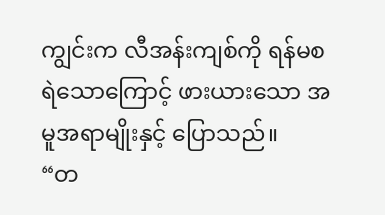ကျွင်းက လီအန်းကျစ်ကို ရန်မစရဲသောကြောင့် ဖားယားသော အမူအရာမျိုးနှင့် ပြောသည်။
“တ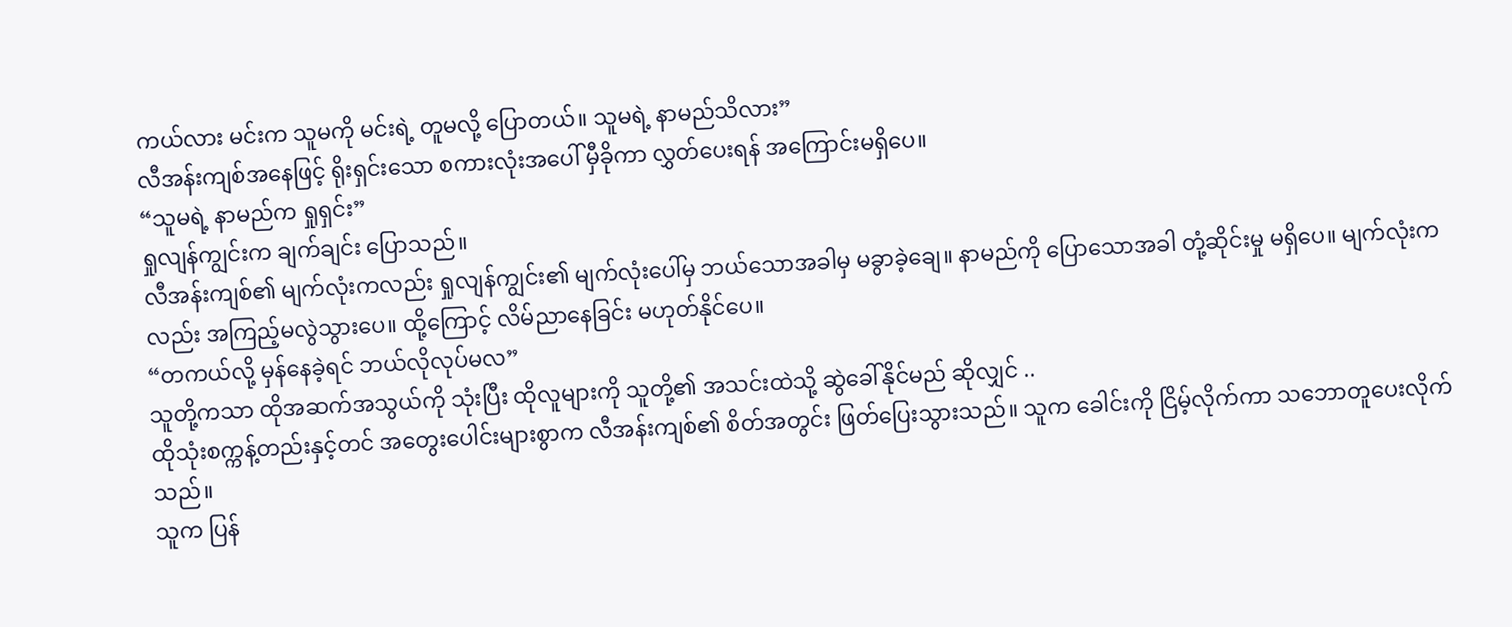ကယ်လား မင်းက သူမကို မင်းရဲ့ တူမလို့ ပြောတယ်။ သူမရဲ့ နာမည်သိလား”
လီအန်းကျစ်အနေဖြင့် ရိုးရှင်းသော စကားလုံးအပေါ် မှီခိုကာ လွှတ်ပေးရန် အကြောင်းမရှိပေ။
“သူမရဲ့ နာမည်က ရှုရှင်း”
ရှုလျန်ကျွင်းက ချက်ချင်း ပြောသည်။
လီအန်းကျစ်၏ မျက်လုံးကလည်း ရှုလျန်ကျွင်း၏ မျက်လုံးပေါ်မှ ဘယ်သောအခါမှ မခွာခဲ့ချေ။ နာမည်ကို ပြောသောအခါ တုံ့ဆိုင်းမှု မရှိပေ။ မျက်လုံးကလည်း အကြည့်မလွဲသွားပေ။ ထို့ကြောင့် လိမ်ညာနေခြင်း မဟုတ်နိုင်ပေ။
“တကယ်လို့ မှန်နေခဲ့ရင် ဘယ်လိုလုပ်မလ”
သူတို့ကသာ ထိုအဆက်အသွယ်ကို သုံးပြီး ထိုလူများကို သူတို့၏ အသင်းထဲသို့ ဆွဲခေါ်နိုင်မည် ဆိုလျှင် ..
ထိုသုံးစက္ကန့်တည်းနှင့်တင် အတွေးပေါင်းများစွာက လီအန်းကျစ်၏ စိတ်အတွင်း ဖြတ်ပြေးသွားသည်။ သူက ခေါင်းကို ငြိမ့်လိုက်ကာ သဘောတူပေးလိုက်သည်။
သူက ပြန်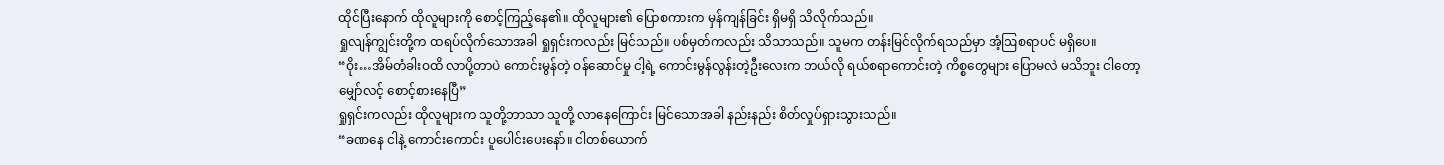ထိုင်ပြီးနောက် ထိုလူများကို စောင့်ကြည့်နေ၏။ ထိုလူများ၏ ပြောစကားက မှန်ကျန်ခြင်း ရှိမရှိ သိလိုက်သည်။
ရှုလျန်ကျွင်းတို့က ထရပ်လိုက်သောအခါ ရှုရှင်းကလည်း မြင်သည်။ ပစ်မှတ်ကလည်း သိသာသည်။ သူမက တန်းမြင်လိုက်ရသည်မှာ အံ့ဩစရာပင် မရှိပေ။
“ဝိုး…အိမ်တံခါးဝထိ လာပို့တာပဲ ကောင်းမွန်တဲ့ ဝန်ဆောင်မှု ငါ့ရဲ့ ကောင်းမွန်လွန်းတဲ့ဦးလေးက ဘယ်လို ရယ်စရာကောင်းတဲ့ ကိစ္စတွေများ ပြောမလဲ မသိဘူး ငါတော့ မျှော်လင့် စောင့်စားနေပြီ”
ရှုရှင်းကလည်း ထိုလူများက သူတို့ဘာသာ သူတို့ လာနေကြောင်း မြင်သောအခါ နည်းနည်း စိတ်လှုပ်ရှားသွားသည်။
“ခဏနေ ငါနဲ့ ကောင်းကောင်း ပူပေါင်းပေးနော်။ ငါတစ်ယောက်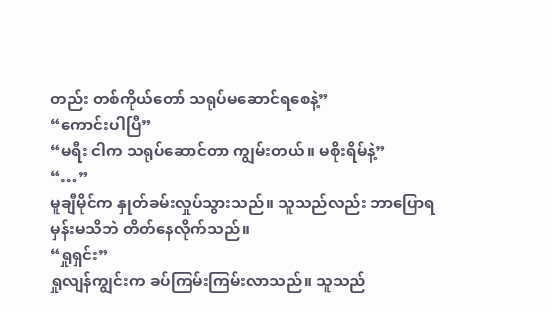တည်း တစ်ကိုယ်တော် သရုပ်မဆောင်ရစေနဲ့”
“ကောင်းပါပြီ”
“မရီး ငါက သရုပ်ဆောင်တာ ကျွမ်းတယ်။ မစိုးရိမ်နဲ့”
“…”
မူချီမိုင်က နှုတ်ခမ်းလှုပ်သွားသည်။ သူသည်လည်း ဘာပြောရမှန်းမသိဘဲ တိတ်နေလိုက်သည်။
“ရှုရှင်း”
ရှုလျန်ကျွင်းက ခပ်ကြမ်းကြမ်းလာသည်။ သူသည်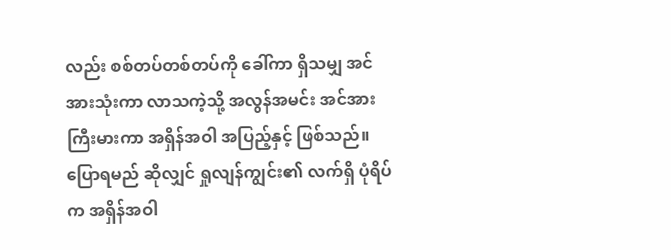လည်း စစ်တပ်တစ်တပ်ကို ခေါ်ကာ ရှိသမျှ အင်အားသုံးကာ လာသကဲ့သို့ အလွန်အမင်း အင်အားကြီးမားကာ အရှိန်အဝါ အပြည့်နှင့် ဖြစ်သည်။ ပြောရမည် ဆိုလျှင် ရှုလျန်ကျွင်း၏ လက်ရှိ ပုံရိပ်က အရှိန်အဝါ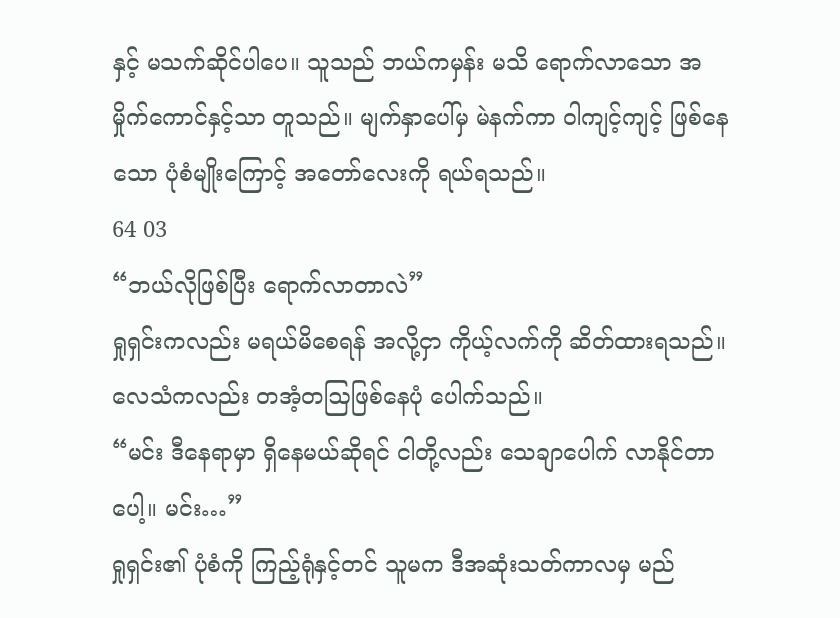နှင့် မသက်ဆိုင်ပါပေ။ သူသည် ဘယ်ကမှန်း မသိ ရောက်လာသော အမှိုက်ကောင်နှင့်သာ တူသည်။ မျက်နှာပေါ်မှ မဲနက်ကာ ဝါကျင့်ကျင့် ဖြစ်နေသော ပုံစံမျိုးကြောင့် အတော်လေးကို ရယ်ရသည်။
64 03
“ဘယ်လိုဖြစ်ပြီး ရောက်လာတာလဲ”
ရှုရှင်းကလည်း မရယ်မိစေရန် အလို့ငှာ ကိုယ့်လက်ကို ဆိတ်ထားရသည်။ လေသံကလည်း တအံ့တဩဖြစ်နေပုံ ပေါက်သည်။
“မင်း ဒီနေရာမှာ ရှိနေမယ်ဆိုရင် ငါတို့လည်း သေချာပေါက် လာနိုင်တာပေါ့။ မင်း…”
ရှုရှင်း၏ ပုံစံကို ကြည့်ရုံနှင့်တင် သူမက ဒီအဆုံးသတ်ကာလမှ မည်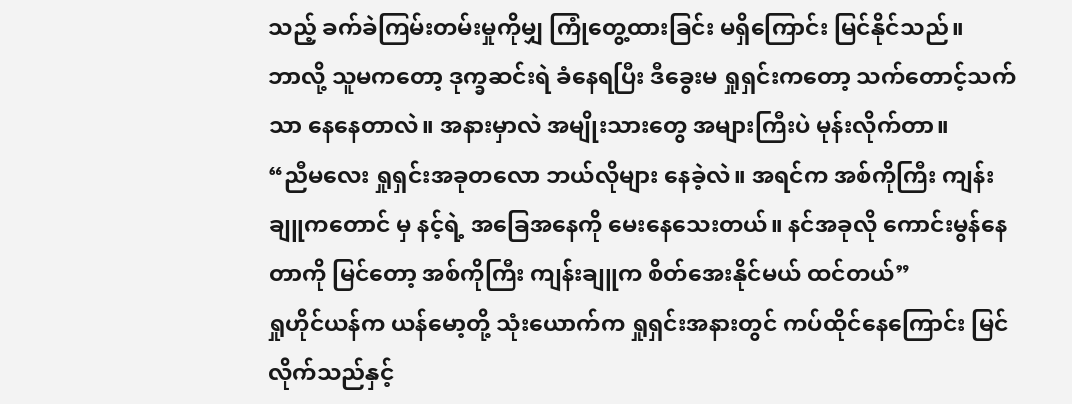သည့် ခက်ခဲကြမ်းတမ်းမှုကိုမျှ ကြုံတွေ့ထားခြင်း မရှိကြောင်း မြင်နိုင်သည်။
ဘာလို့ သူမကတော့ ဒုက္ခဆင်းရဲ ခံနေရပြီး ဒီခွေးမ ရှုရှင်းကတော့ သက်တောင့်သက်သာ နေနေတာလဲ။ အနားမှာလဲ အမျိုးသားတွေ အများကြီးပဲ မုန်းလိုက်တာ။
“ညီမလေး ရှုရှင်းအခုတလော ဘယ်လိုများ နေခဲ့လဲ။ အရင်က အစ်ကိုကြီး ကျန်းချူကတောင် မှ နင့်ရဲ့ အခြေအနေကို မေးနေသေးတယ်။ နင်အခုလို ကောင်းမွန်နေတာကို မြင်တော့ အစ်ကိုကြီး ကျန်းချူက စိတ်အေးနိုင်မယ် ထင်တယ်”
ရှုဟိုင်ယန်က ယန်မော့တို့ သုံးယောက်က ရှုရှင်းအနားတွင် ကပ်ထိုင်နေကြောင်း မြင်လိုက်သည်နှင့်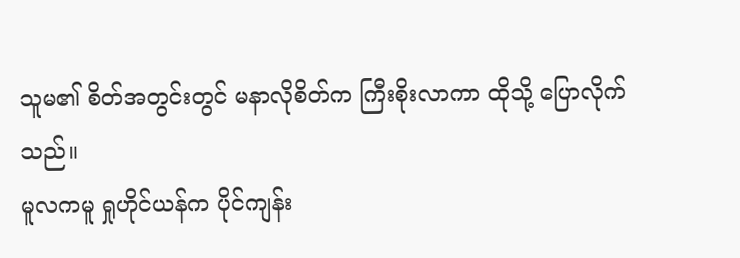သူမ၏ စိတ်အတွင်းတွင် မနာလိုစိတ်က ကြီးစိုးလာကာ ထိုသို့ ပြောလိုက်သည်။
မူလကမူ ရှုဟိုင်ယန်က ပိုင်ကျန်း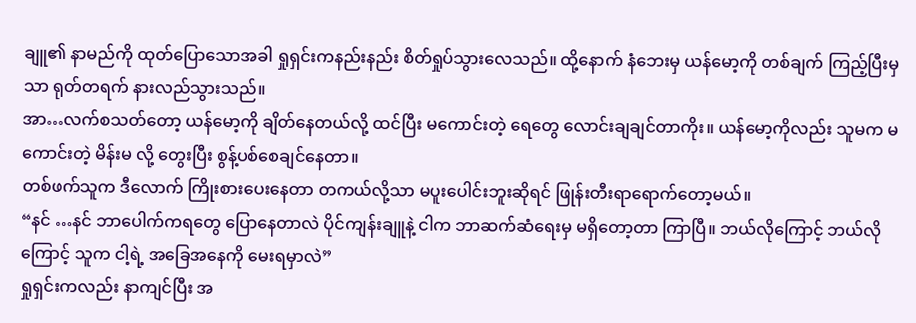ချူ၏ နာမည်ကို ထုတ်ပြောသောအခါ ရှုရှင်းကနည်းနည်း စိတ်ရှုပ်သွားလေသည်။ ထို့နောက် နံဘေးမှ ယန်မော့ကို တစ်ချက် ကြည့်ပြီးမှသာ ရုတ်တရက် နားလည်သွားသည်။
အာ…လက်စသတ်တော့ ယန်မော့ကို ချိတ်နေတယ်လို့ ထင်ပြီး မကောင်းတဲ့ ရေတွေ လောင်းချချင်တာကိုး။ ယန်မော့ကိုလည်း သူမက မကောင်းတဲ့ မိန်းမ လို့ တွေးပြီး စွန့်ပစ်စေချင်နေတာ။
တစ်ဖက်သူက ဒီလောက် ကြိုးစားပေးနေတာ တကယ်လို့သာ မပူးပေါင်းဘူးဆိုရင် ဖြုန်းတီးရာရောက်တော့မယ်။
“နင် …နင် ဘာပေါက်ကရတွေ ပြောနေတာလဲ ပိုင်ကျန်းချူနဲ့ ငါက ဘာဆက်ဆံရေးမှ မရှိတော့တာ ကြာပြီ။ ဘယ်လိုကြောင့် ဘယ်လိုကြောင့် သူက ငါ့ရဲ့ အခြေအနေကို မေးရမှာလဲ”
ရှုရှင်းကလည်း နာကျင်ပြီး အ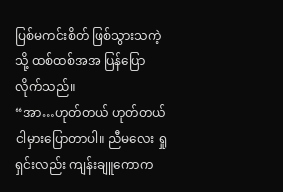ပြစ်မကင်းစိတ် ဖြစ်သွားသကဲ့သို့ ထစ်ထစ်အအ ပြန်ပြောလိုက်သည်။
“အာ…ဟုတ်တယ် ဟုတ်တယ် ငါမှားပြောတာပါ။ ညီမလေး ရှုရှင်းလည်း ကျန်းချူကောက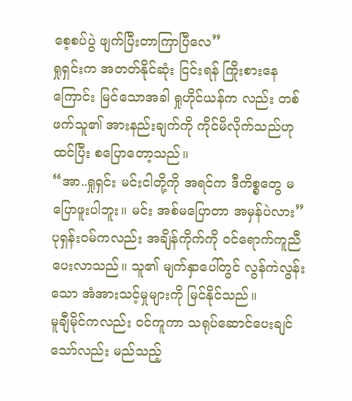စေ့စပ်ပွဲ ဖျက်ပြီးတာကြာပြီလေ”
ရှုရှင်းက အတတ်နိုင်ဆုံး ငြင်းရန် ကြိုးစားနေကြောင်း မြင်သောအခါ ရှုဟိုင်ယန်က လည်း တစ်ဖက်သူ၏ အားနည်းချက်ကို ကိုင်မိလိုက်သည်ဟု ထင်ပြီး စပြောတော့သည်။
“အာ..ရှုရှင်း မင်းငါတို့ကို အရင်က ဒီကိစ္စတွေ မပြောဖူးပါဘူး။ မင်း အစ်မပြောတာ အမှန်ပဲလား”
ပုရှန်းဝမ်ကလည်း အချိန်ကိုက်ကို ဝင်ရောက်ကူညီပေးလာသည်။ သူ၏ မျက်နှာပေါ်တွင် လွန်ကဲလွန်းသော အံအားသင့်မှုများကို မြင်နိုင်သည်။
မူချီမိုင်ကလည်း ဝင်ကူကာ သရုပ်ဆောင်ပေးချင်သော်လည်း မည်သည့်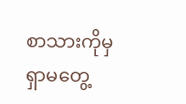စာသားကိုမှ ရှာမတွေ့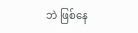ဘဲ ဖြစ်နေ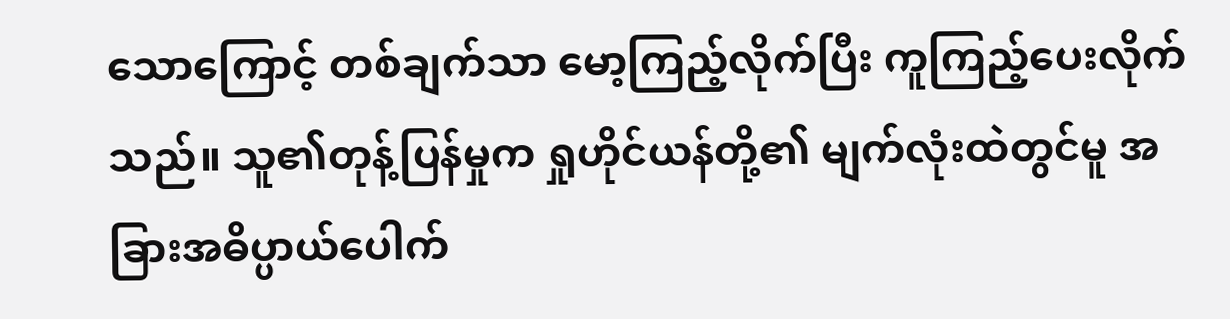သောကြောင့် တစ်ချက်သာ မော့ကြည့်လိုက်ပြီး ကူကြည့်ပေးလိုက်သည်။ သူ၏တုန့်ပြန်မှုက ရှုဟိုင်ယန်တို့၏ မျက်လုံးထဲတွင်မူ အခြားအဓိပ္ပာယ်ပေါက်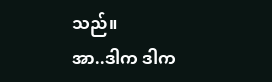သည်။
အာ..ဒါက ဒါက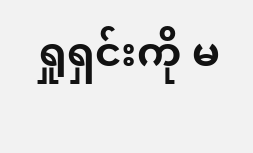ရှုရှင်းကို မ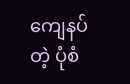ကျေနပ်တဲ့ ပုံစံ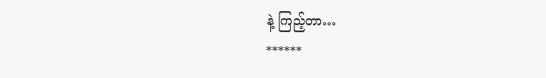နဲ့ ကြည့်တာ…
******